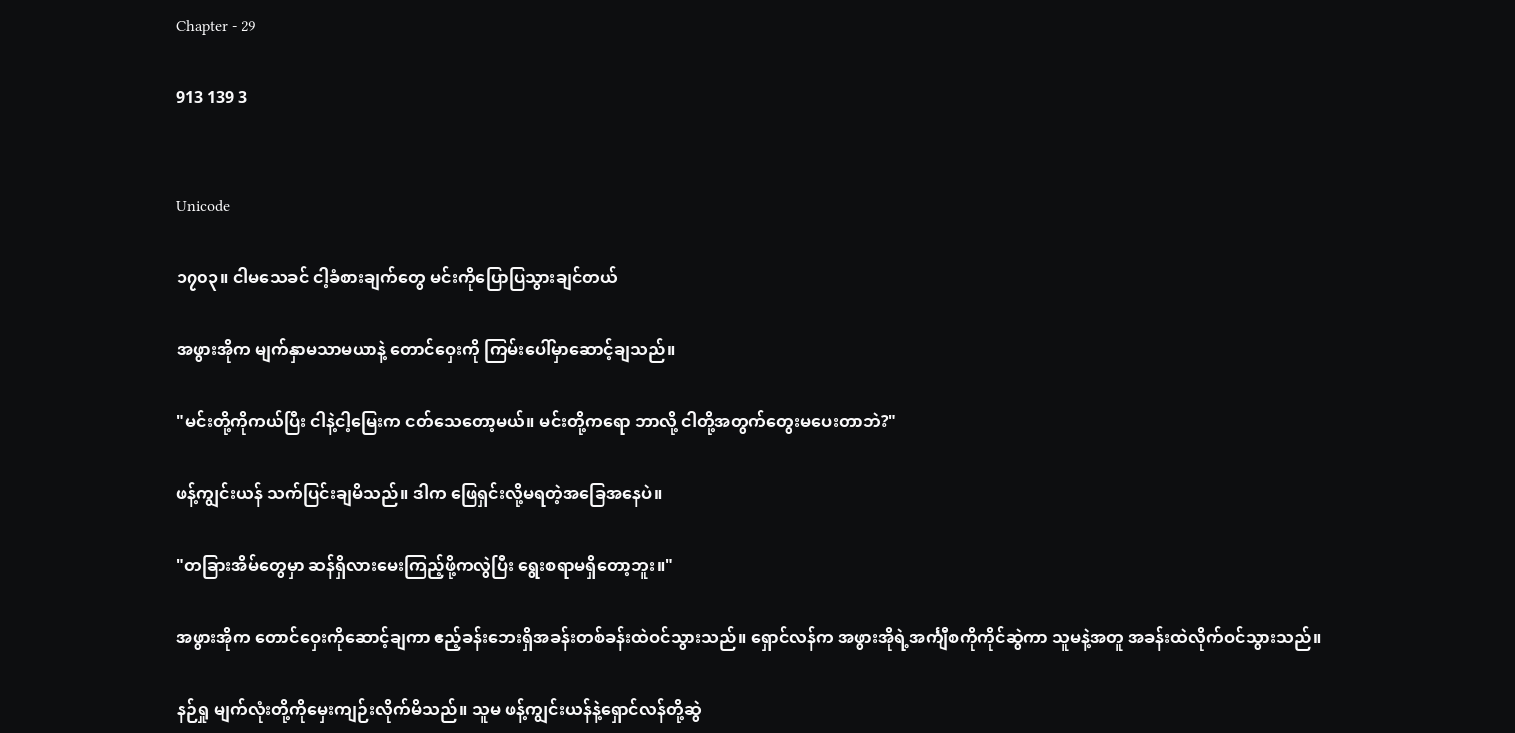Chapter - 29

913 139 3


Unicode

၁၇၀၃။ ငါမသေခင် ငါ့ခံစားချက်တွေ မင်းကိုပြောပြသွားချင်တယ်

အဖွားအိုက မျက်နှာမသာမယာနဲ့ တောင်ဝှေးကို ကြမ်းပေါ်မှာဆောင့်ချသည်။

"မင်းတို့ကိုကယ်ပြီး ငါနဲ့ငါ့မြေးက ငတ်သေတော့မယ်။ မင်းတို့ကရော ဘာလို့ ငါတို့အတွက်တွေးမပေးတာဘဲ?"

ဖန့်ကျွင်းယန် သက်ပြင်းချမိသည်။ ဒါက ဖြေရှင်းလို့မရတဲ့အခြေအနေပဲ။

"တခြားအိမ်တွေမှာ ဆန်ရှိလားမေးကြည့်ဖို့ကလွဲပြီး ရွေးစရာမရှိတော့ဘူး။"

အဖွားအိုက တောင်ဝှေးကိုဆောင့်ချကာ ဧည့်ခန်းဘေးရှိအခန်းတစ်ခန်းထဲဝင်သွားသည်။ ရှောင်လန်က အဖွားအိုရဲ့အင်္ကျီစကိုကိုင်ဆွဲကာ သူမနဲ့အတူ အခန်းထဲလိုက်ဝင်သွားသည်။

နဉ်ရှု မျက်လုံးတို့ကိုမှေးကျဉ်းလိုက်မိသည်။ သူမ ဖန့်ကျွင်းယန်နဲ့ရှောင်လန်တို့ဆွဲ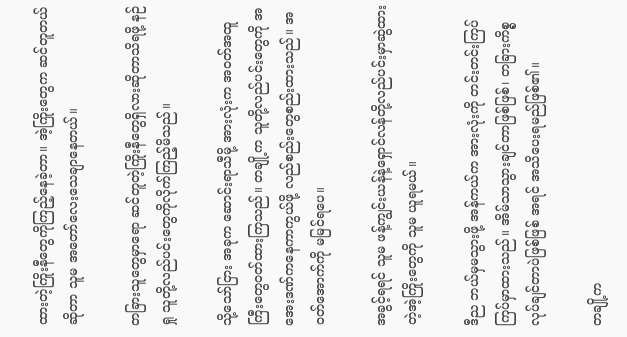ထားတဲ့ကြိုးနီတွေကိုကြည့်နေခဲ့တာ။ အဲ့ကြိုးတွေက ဆင်တူတယ်ဆိုတာ သူမ အတော်လေးသေချာနေတယ်။

တခြားသူတွေမှာရော ဆင်တူတဲ့ကြိုးနီတွေရှိလားဆိုတာသိရဖို့ နဉ်ရှု သူတို့လည်ပင်းတွေကိုလိုက်ကြည့်မိသည်။

သို့သော်ငြား အခုက ဆောင်းရာသီမို့ အားလုံးက အဝတ်အထူကြီးတွေဝတ်ထားကြသည်။ တချို့က သူတို့လည်ပင်းတွေကို အအေးဒဏ်ကနေကာကွယ်ဖို့ လည်စည်းတွေစည်းထားသည်။ အဝတ်အောက်ကို မမြင်ရပေ။

အခွင့်ရရင် သူမ ဖန့်ကျွင်းယန်နဲ့ရှောင်လန်တို့လည်ပင်းမှာဆွဲထားတဲ့အဲ့ကြိုးတွေကို သူမ ယူရမယ်။

ဒီည ဘယ်မှမသွားဖို့ အန်ကယ်က အားလုံးကို တင်းတင်းကြပ်ကြပ်မှာထားသည်။ အိမ်သာသွားချင်တာဖြစ်ဖြစ်၊ တခြားကိစ္စလုပ်ချင်တာပဲဖြစ်ဖြစ် အရင် အသိပေးရမည်ဖြစ်၏။

တချို့က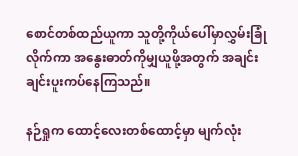စောင်တစ်ထည်ယူကာ သူတို့ကိုယ်ပေါ်မှာလွှမ်းခြုံလိုက်ကာ အနွေးဓာတ်ကိုမျှယူဖို့အတွက် အချင်းချင်းပူးကပ်နေကြသည်။

နဉ်ရှုက ထောင့်လေးတစ်ထောင့်မှာ မျက်လုံး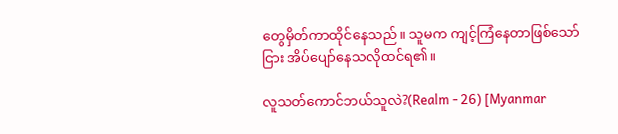တွေမှိတ်ကာထိုင်နေသည်။ သူမက ကျင့်ကြံနေတာဖြစ်သော်ငြား အိပ်ပျော်နေသလိုထင်ရ၏။

လူသတ်ကောင်ဘယ်သူလဲ?(Realm - 26) [Myanmar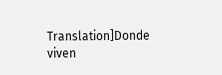Translation]Donde viven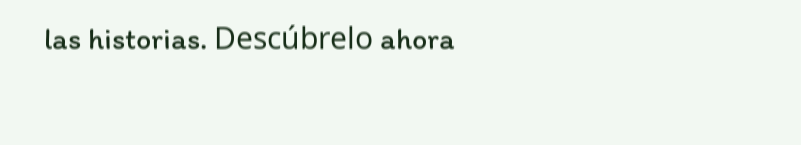las historias. Descúbrelo ahora